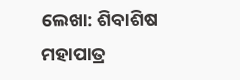ଲେଖା: ଶିବାଶିଷ ମହାପାତ୍ର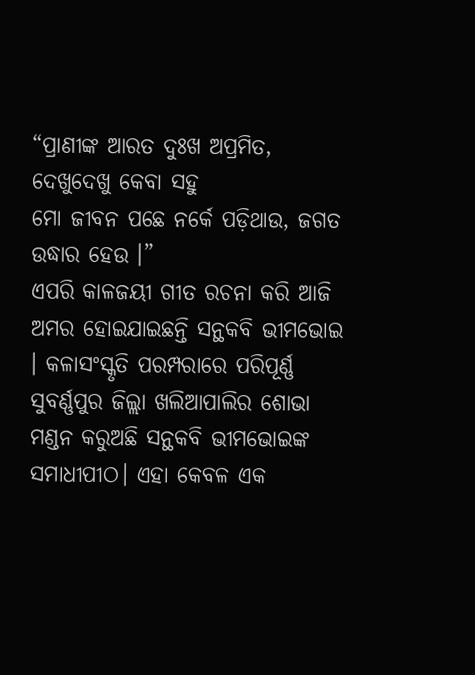“ପ୍ରାଣୀଙ୍କ ଆରତ ଦୁଃଖ ଅପ୍ରମିତ, ଦେଖୁଦେଖୁ କେବା ସହୁ
ମୋ ଜୀବନ ପଛେ ନର୍କେ ପଡ଼ିଥାଉ, ଜଗତ ଉଦ୍ଧାର ହେଉ ।”
ଏପରି କାଳଜୟୀ ଗୀତ ରଚନା କରି ଆଜି ଅମର ହୋଇଯାଇଛନ୍ତି ସନ୍ଥକବି ଭୀମଭୋଇ । କଳାସଂସ୍କୃତି ପରମ୍ପରାରେ ପରିପୂର୍ଣ୍ଣ ସୁବର୍ଣ୍ଣପୁର ଜିଲ୍ଲା ଖଲିଆପାଲିର ଶୋଭା ମଣ୍ଡନ କରୁଅଛି ସନ୍ଥକବି ଭୀମଭୋଇଙ୍କ ସମାଧୀପୀଠ। ଏହା କେବଳ ଏକ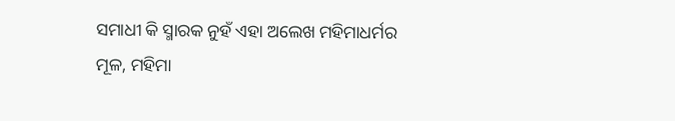ସମାଧୀ କି ସ୍ମାରକ ନୁହଁ ଏହା ଅଲେଖ ମହିମାଧର୍ମର ମୂଳ, ମହିମା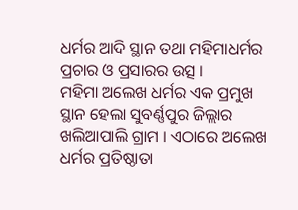ଧର୍ମର ଆଦି ସ୍ଥାନ ତଥା ମହିମାଧର୍ମର ପ୍ରଚାର ଓ ପ୍ରସାରର ଉତ୍ସ ।
ମହିମା ଅଲେଖ ଧର୍ମର ଏକ ପ୍ରମୁଖ ସ୍ଥାନ ହେଲା ସୁବର୍ଣ୍ଣପୁର ଜିଲ୍ଲାର ଖଲିଆପାଲି ଗ୍ରାମ । ଏଠାରେ ଅଲେଖ ଧର୍ମର ପ୍ରତିଷ୍ଠାତା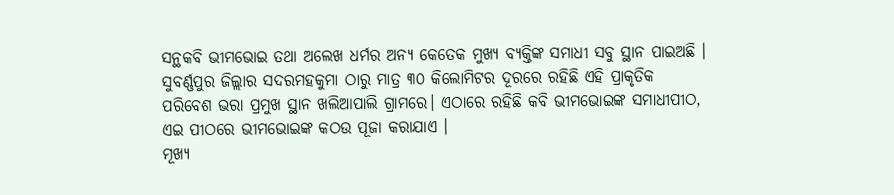ସନ୍ଥକବି ଭୀମଭୋଇ ତଥା ଅଲେଖ ଧର୍ମର ଅନ୍ୟ କେତେକ ମୁଖ୍ୟ ବ୍ୟକ୍ତିଙ୍କ ସମାଧୀ ସବୁ ସ୍ଥାନ ପାଇଅଛି । ସୁବର୍ଣ୍ଣପୁର ଜିଲ୍ଲାର ସଦରମହକୁମା ଠାରୁ ମାତ୍ର ୩୦ କିଲୋମିଟର ଦୂରରେ ରହିଛି ଏହି ପ୍ରାକୃତିକ ପରିବେଶ ଭରା ପ୍ରମୁଖ ସ୍ଥାନ ଖଲିଆପାଲି ଗ୍ରାମରେ। ଏଠାରେ ରହିଛି କବି ଭୀମଭୋଇଙ୍କ ସମାଧୀପୀଠ, ଏଇ ପୀଠରେ ଭୀମଭୋଇଙ୍କ କଠଉ ପୂଜା କରାଯାଏ ।
ମୂଖ୍ୟ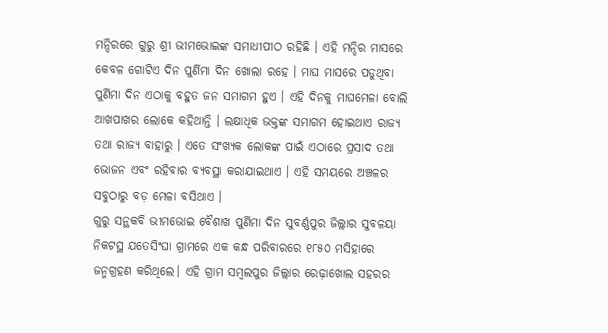ମନ୍ଦିରରେ ଗୁରୁ ଶ୍ରୀ ଭୀମଭୋଇଙ୍କ ସମାଧୀପୀଠ ରହିଛି । ଏହି ମନ୍ଦିର ମାସରେ କେବଳ ଗୋଟିଏ ଦିନ ପୁର୍ଣିମା ଦିନ ଖୋଲା ରହେ । ମାଘ ମାସରେ ପଡୁଥିବା ପୁର୍ଣିମା ଦିନ ଏଠାକୁ ବହୁତ ଜନ ସମାଗମ ହୁଏ । ଏହି ଦିନକୁ ମାଘମେଳା ବୋଲି ଆଖପାଖର ଲୋକେ କହିଥାନ୍ତି । ଲକ୍ଷାଧିକ ଭକ୍ତଙ୍କ ସମାଗମ ହୋଇଥାଏ ରାଜ୍ୟ ତଥା ରାଜ୍ୟ ବାହାରୁ । ଏତେ ସଂଖ୍ୟକ ଲୋକଙ୍କ ପାଇଁ ଏଠାରେ ପ୍ରସାଦ ତଥା ଭୋଜନ ଏବଂ ରହିବାର ବ୍ୟବସ୍ଥା କରାଯାଇଥାଏ । ଏହି ସମୟରେ ଅଞ୍ଚଳର ସବୁଠାରୁ ବଡ଼ ମେଳା ବସିଥାଏ ।
ଗୁରୁ ସନ୍ଥକବି ଭୀମଭୋଇ ବୈଶାଖ ପୁର୍ଣିମା ଦିନ ସୁବର୍ଣ୍ଣପୁର ଜିଲ୍ଲାର ସୁବଳୟା ନିକଟସ୍ଥ ଯତେସିଂଘା ଗ୍ରାମରେ ଏକ କନ୍ଧ ପରିବାରରେ ୧୮୫୦ ମସିହାରେ ଜନ୍ମଗ୍ରହଣ କରିଥିଲେ। ଏହି ଗ୍ରାମ ସମ୍ବଲପୁର ଜିଲ୍ଲାର ରେଢ଼ାଖୋଲ ସହରର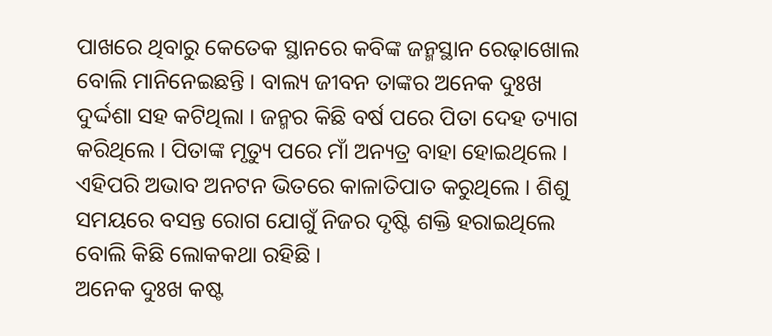ପାଖରେ ଥିବାରୁ କେତେକ ସ୍ଥାନରେ କବିଙ୍କ ଜନ୍ମସ୍ଥାନ ରେଢ଼ାଖୋଲ ବୋଲି ମାନିନେଇଛନ୍ତି । ବାଲ୍ୟ ଜୀବନ ତାଙ୍କର ଅନେକ ଦୁଃଖ ଦୁର୍ଦ୍ଦଶା ସହ କଟିଥିଲା । ଜନ୍ମର କିଛି ବର୍ଷ ପରେ ପିତା ଦେହ ତ୍ୟାଗ କରିଥିଲେ । ପିତାଙ୍କ ମୃତ୍ୟୁ ପରେ ମାଁ ଅନ୍ୟତ୍ର ବାହା ହୋଇଥିଲେ । ଏହିପରି ଅଭାବ ଅନଟନ ଭିତରେ କାଳାତିପାତ କରୁଥିଲେ । ଶିଶୁ ସମୟରେ ବସନ୍ତ ରୋଗ ଯୋଗୁଁ ନିଜର ଦୃଷ୍ଟି ଶକ୍ତି ହରାଇଥିଲେ ବୋଲି କିଛି ଲୋକକଥା ରହିଛି ।
ଅନେକ ଦୁଃଖ କଷ୍ଟ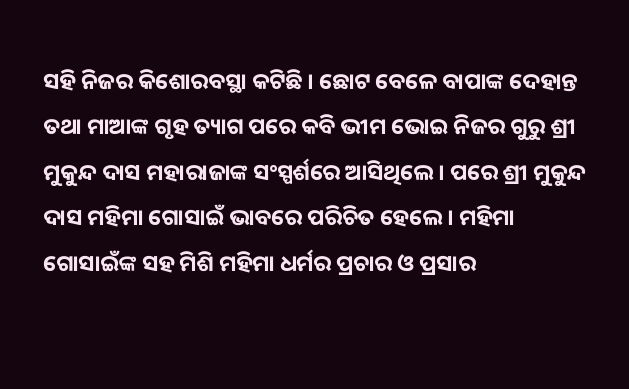ସହି ନିଜର କିଶୋରବସ୍ଥା କଟିଛି । ଛୋଟ ବେଳେ ବାପାଙ୍କ ଦେହାନ୍ତ ତଥା ମାଆଙ୍କ ଗୃହ ତ୍ୟାଗ ପରେ କବି ଭୀମ ଭୋଇ ନିଜର ଗୁରୁ ଶ୍ରୀ ମୁକୁନ୍ଦ ଦାସ ମହାରାଜାଙ୍କ ସଂସ୍ପର୍ଶରେ ଆସିଥିଲେ । ପରେ ଶ୍ରୀ ମୁକୁନ୍ଦ ଦାସ ମହିମା ଗୋସାଇଁ ଭାବରେ ପରିଚିତ ହେଲେ । ମହିମା ଗୋସାଇଁଙ୍କ ସହ ମିଶି ମହିମା ଧର୍ମର ପ୍ରଚାର ଓ ପ୍ରସାର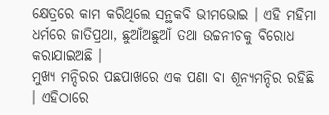କ୍ଷେତ୍ରରେ କାମ କରିଥିଲେ ସନ୍ଥକବି ଭୀମଭୋଇ । ଏହି ମହିମା ଧର୍ମରେ ଜାତିପ୍ରଥା, ଛୁଆଁଅଛୁଆଁ ତଥା ଉଚ୍ଚନୀଚକୁ ବିରୋଧ କରାଯାଇଅଛି ।
ମୁଖ୍ୟ ମନ୍ଦିରର ପଛପାଖରେ ଏକ ପଣା ବା ଶୂନ୍ୟମନ୍ଦିର ରହିଛି । ଏହିଠାରେ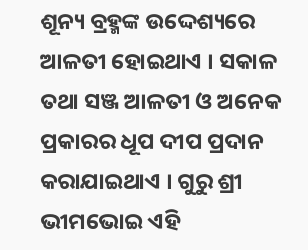ଶୂନ୍ୟ ବ୍ରହ୍ମଙ୍କ ଉଦ୍ଦେଶ୍ୟରେ ଆଳତୀ ହୋଇଥାଏ । ସକାଳ ତଥା ସଞ୍ଜ ଆଳତୀ ଓ ଅନେକ ପ୍ରକାରର ଧୂପ ଦୀପ ପ୍ରଦାନ କରାଯାଇଥାଏ । ଗୁରୁ ଶ୍ରୀ ଭୀମଭୋଇ ଏହି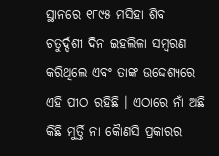ସ୍ଥାନରେ ୧୮୯୫ ମସିହା ଶିବ ଚତୁର୍ଦ୍ଦଶୀ ଦିନ ଇହଲିଳା ସମ୍ବରଣ କରିଥିଲେ ଏବଂ ତାଙ୍କ ଉଦ୍ଦେଶ୍ୟରେ ଏହି ପୀଠ ରହିଛି । ଏଠାରେ ନାଁ ଅଛି କିଛି ମୁର୍ତ୍ତି ନା କୈାଣସି ପ୍ରକାରର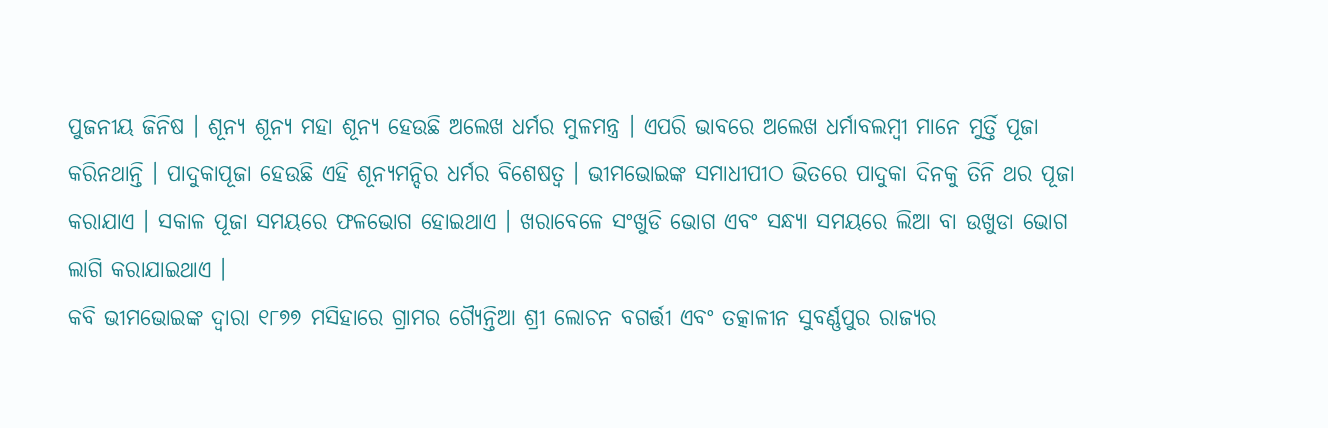ପୁଜନୀୟ ଜିନିଷ । ଶୂନ୍ୟ ଶୂନ୍ୟ ମହା ଶୂନ୍ୟ ହେଉଛି ଅଲେଖ ଧର୍ମର ମୁଳମନ୍ତ୍ର । ଏପରି ଭାବରେ ଅଲେଖ ଧର୍ମାବଲମ୍ବୀ ମାନେ ମୁର୍ତ୍ତି ପୂଜା କରିନଥାନ୍ତି । ପାଦୁକାପୂଜା ହେଉଛି ଏହି ଶୂନ୍ୟମନ୍ଦିର ଧର୍ମର ବିଶେଷତ୍ଵ । ଭୀମଭୋଇଙ୍କ ସମାଧୀପୀଠ ଭିତରେ ପାଦୁକା ଦିନକୁ ତିନି ଥର ପୂଜା କରାଯାଏ । ସକାଳ ପୂଜା ସମୟରେ ଫଳଭୋଗ ହୋଇଥାଏ । ଖରାବେଳେ ସଂଖୁଡି ଭୋଗ ଏବଂ ସନ୍ଧ୍ୟା ସମୟରେ ଲିଆ ବା ଉଖୁଡା ଭୋଗ ଲାଗି କରାଯାଇଥାଏ ।
କବି ଭୀମଭୋଇଙ୍କ ଦ୍ଵାରା ୧୮୭୭ ମସିହାରେ ଗ୍ରାମର ଗ୍ୟୈନ୍ତିଆ ଶ୍ରୀ ଲୋଚନ ବଗର୍ତ୍ତୀ ଏବଂ ତତ୍କାଳୀନ ସୁବର୍ଣ୍ଣପୁର ରାଜ୍ୟର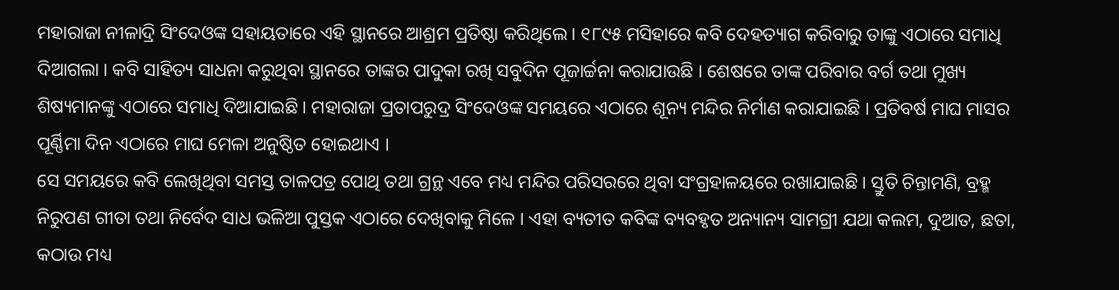ମହାରାଜା ନୀଳାଦ୍ରି ସିଂଦେଓଙ୍କ ସହାୟତାରେ ଏହି ସ୍ଥାନରେ ଆଶ୍ରମ ପ୍ରତିଷ୍ଠା କରିଥିଲେ । ୧୮୯୫ ମସିହାରେ କବି ଦେହତ୍ୟାଗ କରିବାରୁ ତାଙ୍କୁ ଏଠାରେ ସମାଧି ଦିଆଗଲା । କବି ସାହିତ୍ୟ ସାଧନା କରୁଥିବା ସ୍ଥାନରେ ତାଙ୍କର ପାଦୁକା ରଖି ସବୁଦିନ ପୂଜାର୍ଚ୍ଚନା କରାଯାଉଛି । ଶେଷରେ ତାଙ୍କ ପରିବାର ବର୍ଗ ତଥା ମୁଖ୍ୟ ଶିଷ୍ୟମାନଙ୍କୁ ଏଠାରେ ସମାଧି ଦିଆଯାଇଛି । ମହାରାଜା ପ୍ରତାପରୁଦ୍ର ସିଂଦେଓଙ୍କ ସମୟରେ ଏଠାରେ ଶୂନ୍ୟ ମନ୍ଦିର ନିର୍ମାଣ କରାଯାଇଛି । ପ୍ରତିବର୍ଷ ମାଘ ମାସର ପୂର୍ଣ୍ଣିମା ଦିନ ଏଠାରେ ମାଘ ମେଳା ଅନୁଷ୍ଠିତ ହୋଇଥାଏ ।
ସେ ସମୟରେ କବି ଲେଖିଥିବା ସମସ୍ତ ତାଳପତ୍ର ପୋଥି ତଥା ଗ୍ରନ୍ଥ ଏବେ ମଧ୍ୟ ମନ୍ଦିର ପରିସରରେ ଥିବା ସଂଗ୍ରହାଳୟରେ ରଖାଯାଇଛି । ସ୍ତୁତି ଚିନ୍ତାମଣି, ବ୍ରହ୍ମ ନିରୁପଣ ଗୀତା ତଥା ନିର୍ବେଦ ସାଧ ଭଳିଆ ପୁସ୍ତକ ଏଠାରେ ଦେଖିବାକୁ ମିଳେ । ଏହା ବ୍ୟତୀତ କବିଙ୍କ ବ୍ୟବହୃତ ଅନ୍ୟାନ୍ୟ ସାମଗ୍ରୀ ଯଥା କଲମ, ଦୁଆତ, ଛତା, କଠାଉ ମଧ୍ୟ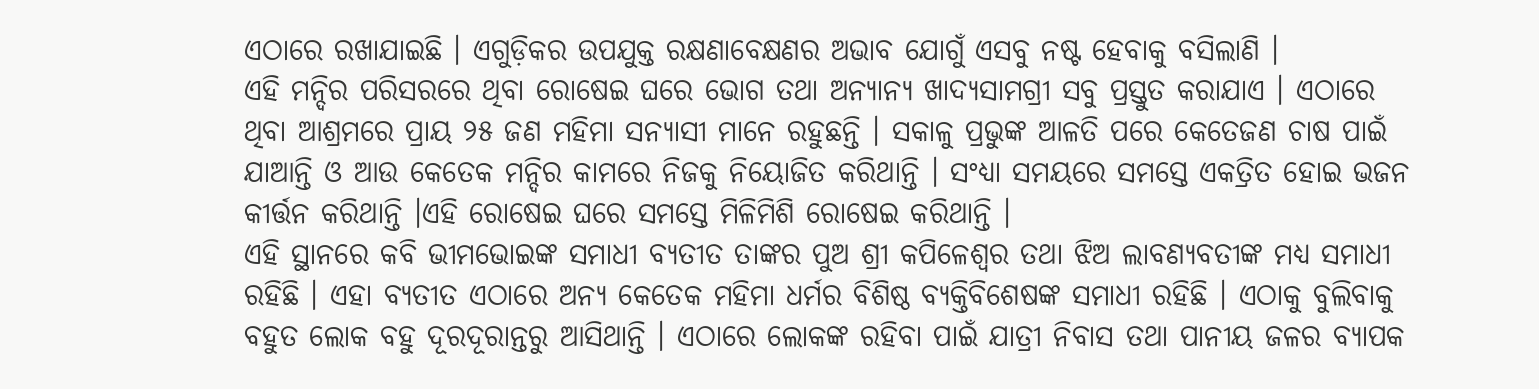ଏଠାରେ ରଖାଯାଇଛି । ଏଗୁଡ଼ିକର ଉପଯୁକ୍ତ ରକ୍ଷଣାବେକ୍ଷଣର ଅଭାବ ଯୋଗୁଁ ଏସବୁ ନଷ୍ଟ ହେବାକୁ ବସିଲାଣି ।
ଏହି ମନ୍ଦିର ପରିସରରେ ଥିବା ରୋଷେଇ ଘରେ ଭୋଗ ତଥା ଅନ୍ୟାନ୍ୟ ଖାଦ୍ୟସାମଗ୍ରୀ ସବୁ ପ୍ରସ୍ତୁତ କରାଯାଏ । ଏଠାରେ ଥିବା ଆଶ୍ରମରେ ପ୍ରାୟ ୨୫ ଜଣ ମହିମା ସନ୍ୟାସୀ ମାନେ ରହୁଛନ୍ତି । ସକାଳୁ ପ୍ରଭୁଙ୍କ ଆଳତି ପରେ କେତେଜଣ ଚାଷ ପାଇଁ ଯାଆନ୍ତି ଓ ଆଉ କେତେକ ମନ୍ଦିର କାମରେ ନିଜକୁ ନିୟୋଜିତ କରିଥାନ୍ତି । ସଂଧ୍ୟା ସମୟରେ ସମସ୍ତେ ଏକତ୍ରିତ ହୋଇ ଭଜନ କୀର୍ତ୍ତନ କରିଥାନ୍ତି ।ଏହି ରୋଷେଇ ଘରେ ସମସ୍ତେ ମିଳିମିଶି ରୋଷେଇ କରିଥାନ୍ତି ।
ଏହି ସ୍ଥାନରେ କବି ଭୀମଭୋଇଙ୍କ ସମାଧୀ ବ୍ୟତୀତ ତାଙ୍କର ପୁଅ ଶ୍ରୀ କପିଳେଶ୍ୱର ତଥା ଝିଅ ଲାବଣ୍ୟବତୀଙ୍କ ମଧ୍ୟ ସମାଧୀ ରହିଛି । ଏହା ବ୍ୟତୀତ ଏଠାରେ ଅନ୍ୟ କେତେକ ମହିମା ଧର୍ମର ବିଶିଷ୍ଠ ବ୍ୟକ୍ତିବିଶେଷଙ୍କ ସମାଧୀ ରହିଛି । ଏଠାକୁ ବୁଲିବାକୁ ବହୁତ ଲୋକ ବହୁ ଦୂରଦୂରାନ୍ତରୁ ଆସିଥାନ୍ତି । ଏଠାରେ ଲୋକଙ୍କ ରହିବା ପାଇଁ ଯାତ୍ରୀ ନିବାସ ତଥା ପାନୀୟ ଜଳର ବ୍ୟାପକ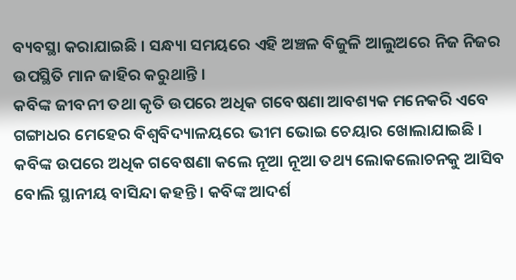ବ୍ୟବସ୍ଥା କରାଯାଇଛି । ସନ୍ଧ୍ୟା ସମୟରେ ଏହି ଅଞ୍ଚଳ ବିଜୁଳି ଆଲୁଅରେ ନିଜ ନିଜର ଉପସ୍ଥିତି ମାନ ଜାହିର କରୁଥାନ୍ତି ।
କବିଙ୍କ ଜୀବନୀ ତଥା କୃତି ଉପରେ ଅଧିକ ଗବେଷଣା ଆବଶ୍ୟକ ମନେକରି ଏବେ ଗଙ୍ଗାଧର ମେହେର ବିଶ୍ବବିଦ୍ୟାଳୟରେ ଭୀମ ଭୋଇ ଚେୟାର ଖୋଲାଯାଇଛି । କବିଙ୍କ ଉପରେ ଅଧିକ ଗବେଷଣା କଲେ ନୂଆ ନୂଆ ତଥ୍ୟ ଲୋକଲୋଚନକୁ ଆସିବ ବୋଲି ସ୍ଥାନୀୟ ବାସିନ୍ଦା କହନ୍ତି । କବିଙ୍କ ଆଦର୍ଶ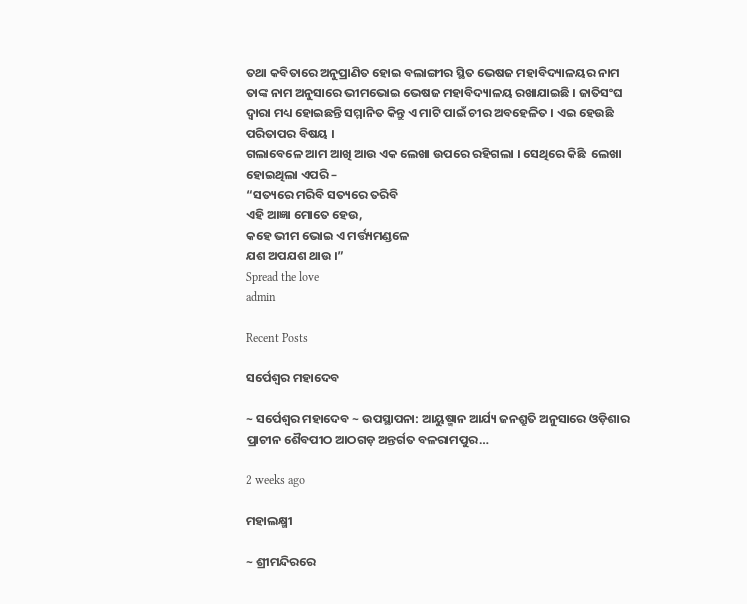ତଥା କବିତାରେ ଅନୁପ୍ରାଣିତ ହୋଇ ବଲାଙ୍ଗୀର ସ୍ଥିତ ଭେଷଜ ମହାବିଦ୍ୟାଳୟର ନାମ ତାଙ୍କ ନାମ ଅନୁସାରେ ଭୀମଭୋଇ ଭେଷଜ ମହାବିଦ୍ୟାଳୟ ରଖାଯାଇଛି । ଜାତିସଂଘ ଦ୍ବାରା ମଧ୍ୟ ହୋଇଛନ୍ତି ସମ୍ମାନିତ କିନ୍ତୁ ଏ ମାଟି ପାଇଁ ଚୀର ଅବହେଳିତ । ଏଇ ହେଉଛି ପରିତାପର ବିଷୟ ।
ଗଲାବେଳେ ଆମ ଆଖି ଆଉ ଏକ ଲେଖା ଉପରେ ରହିଗଲା । ସେଥିରେ କିଛି  ଲେଖା ହୋଇଥିଲା ଏପରି –
“ସତ୍ୟରେ ମରିବି ସତ୍ୟରେ ତରିବି
ଏହି ଆଜ୍ଞା ମୋତେ ହେଉ,
କହେ ଭୀମ ଭୋଇ ଏ ମର୍ତ୍ତ୍ୟମଣ୍ଡଳେ
ଯଶ ଅପଯଶ ଥାଉ ।”
Spread the love
admin

Recent Posts

ସର୍ପେଶ୍ୱର ମହାଦେବ

~ ସର୍ପେଶ୍ୱର ମହାଦେବ ~ ଉପସ୍ଥାପନା: ଆୟୁଷ୍ମାନ ଆର୍ଯ୍ୟ ଜନଶ୍ରୁତି ଅନୁସାରେ ଓଡ଼ିଶାର ପ୍ରାଚୀନ ଶୈବପୀଠ ଆଠଗଡ଼ ଅନ୍ତର୍ଗତ ବଳରାମପୁର…

2 weeks ago

ମହାଲକ୍ଷ୍ମୀ

~ ଶ୍ରୀମନ୍ଦିରରେ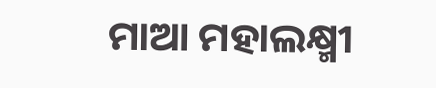ମାଆ ମହାଲକ୍ଷ୍ମୀ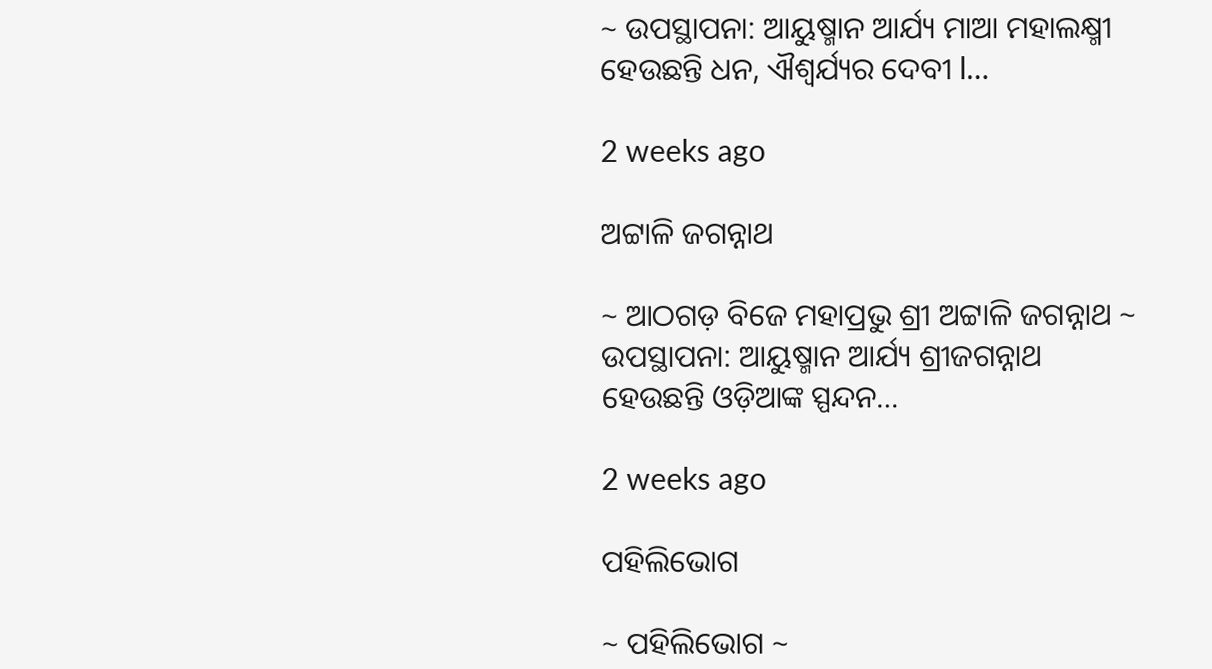~ ଉପସ୍ଥାପନା: ଆୟୁଷ୍ମାନ ଆର୍ଯ୍ୟ ମାଆ ମହାଲକ୍ଷ୍ମୀ ହେଉଛନ୍ତି ଧନ, ଐଶ୍ୱର୍ଯ୍ୟର ଦେବୀ l…

2 weeks ago

ଅଟ୍ଟାଳି ଜଗନ୍ନାଥ

~ ଆଠଗଡ଼ ବିଜେ ମହାପ୍ରଭୁ ଶ୍ରୀ ଅଟ୍ଟାଳି ଜଗନ୍ନାଥ ~ ଉପସ୍ଥାପନା: ଆୟୁଷ୍ମାନ ଆର୍ଯ୍ୟ ଶ୍ରୀଜଗନ୍ନାଥ ହେଉଛନ୍ତି ଓଡ଼ିଆଙ୍କ ସ୍ପନ୍ଦନ…

2 weeks ago

ପହିଲିଭୋଗ

~ ପହିଲିଭୋଗ ~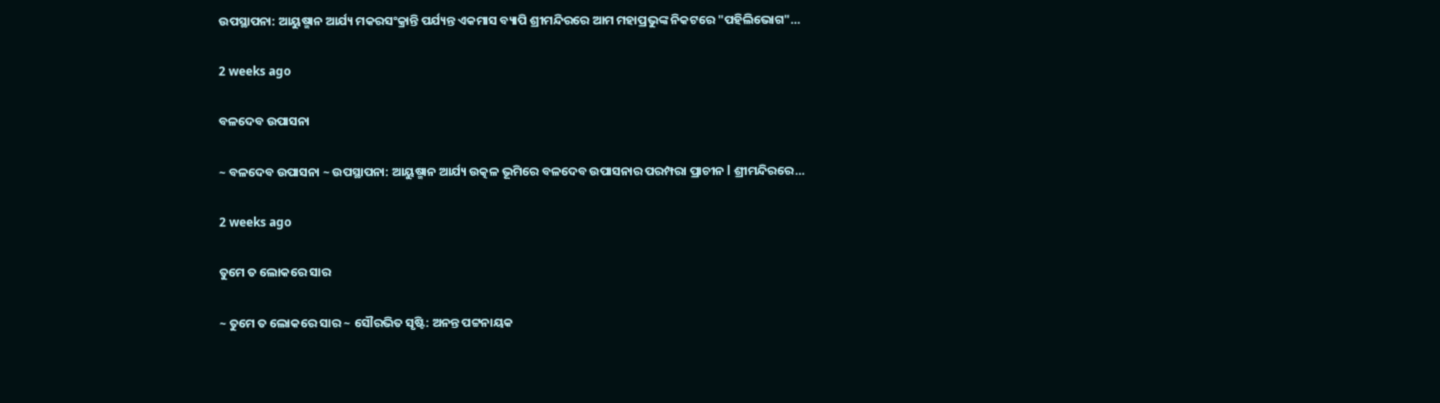ଉପସ୍ଥାପନା: ଆୟୁଷ୍ମାନ ଆର୍ଯ୍ୟ ମକରସଂକ୍ରାନ୍ତି ପର୍ଯ୍ୟନ୍ତ ଏକମାସ ବ୍ୟାପି ଶ୍ରୀମନ୍ଦିରରେ ଆମ ମହାପ୍ରଭୁଙ୍କ ନିକଟରେ "ପହିଲିଭୋଗ"…

2 weeks ago

ବଳଦେବ ଉପାସନା

~ ବଳଦେବ ଉପାସନା ~ ଉପସ୍ଥାପନା: ଆୟୁଷ୍ମାନ ଆର୍ଯ୍ୟ ଉତ୍କଳ ଭୂମିରେ ବଳଦେବ ଉପାସନାର ପରମ୍ପରା ପ୍ରାଚୀନ l ଶ୍ରୀମନ୍ଦିରରେ…

2 weeks ago

ତୁମେ ତ ଲୋକରେ ସାର

~ ତୁମେ ତ ଲୋକରେ ସାର ~ ସୌରଭିତ ସୃଷ୍ଟି: ଅନନ୍ତ ପଟ୍ଟନାୟକ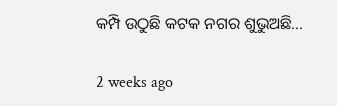କମ୍ପି ଉଠୁଛି କଟକ ନଗର ଶୁଭୁଅଛି…

2 weeks ago